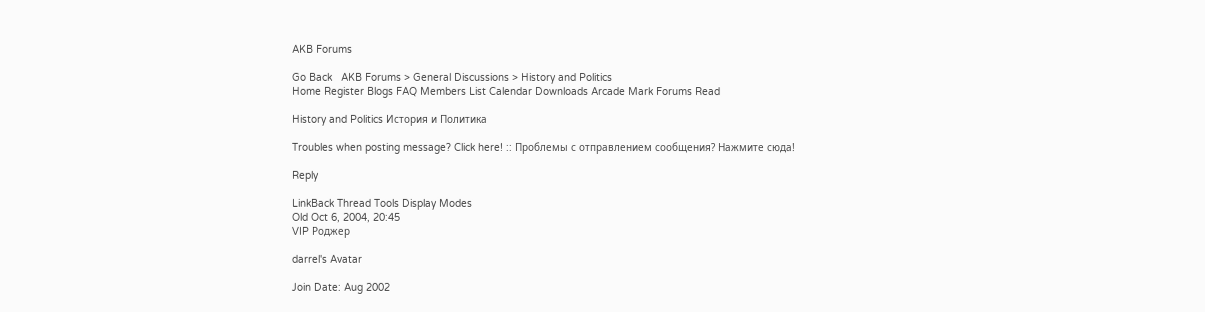AKB Forums

Go Back   AKB Forums > General Discussions > History and Politics
Home Register Blogs FAQ Members List Calendar Downloads Arcade Mark Forums Read

History and Politics История и Политика

Troubles when posting message? Click here! :: Проблемы с отправлением сообщения? Нажмите сюда!

Reply

LinkBack Thread Tools Display Modes
Old Oct 6, 2004, 20:45
VIP Роджер

darrel's Avatar

Join Date: Aug 2002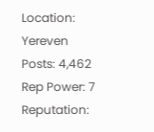Location: Yereven
Posts: 4,462
Rep Power: 7
Reputation: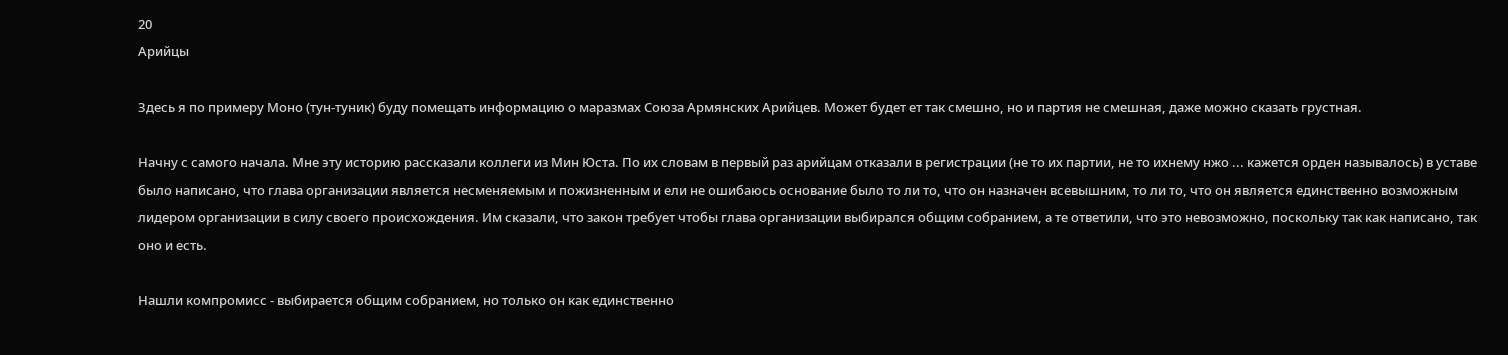20
Арийцы

Здесь я по примеру Моно (тун-туник) буду помещать информацию о маразмах Союза Армянских Арийцев. Может будет ет так смешно, но и партия не смешная, даже можно сказать грустная.

Начну с самого начала. Мне эту историю рассказали коллеги из Мин Юста. По их словам в первый раз арийцам отказали в регистрации (не то их партии, не то ихнему нжо ... кажется орден называлось) в уставе было написано, что глава организации является несменяемым и пожизненным и ели не ошибаюсь основание было то ли то, что он назначен всевышним, то ли то, что он является единственно возможным лидером организации в силу своего происхождения. Им сказали, что закон требует чтобы глава организации выбирался общим собранием, а те ответили, что это невозможно, поскольку так как написано, так оно и есть.

Нашли компромисс - выбирается общим собранием, но только он как единственно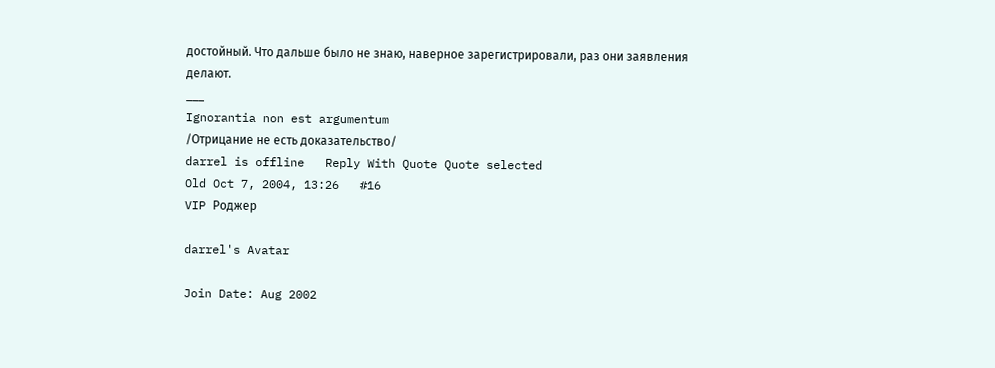достойный. Что дальше было не знаю, наверное зарегистрировали, раз они заявления делают.
___
Ignorantia non est argumentum
/Отрицание не есть доказательство/
darrel is offline   Reply With Quote Quote selected
Old Oct 7, 2004, 13:26   #16
VIP Роджер

darrel's Avatar

Join Date: Aug 2002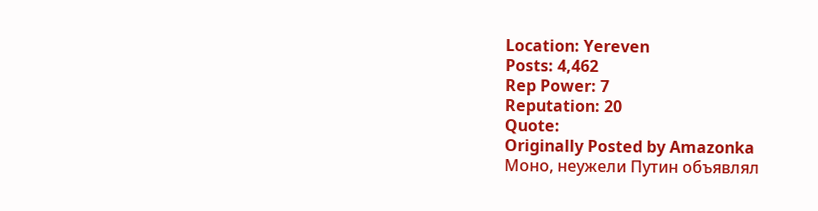Location: Yereven
Posts: 4,462
Rep Power: 7
Reputation: 20
Quote:
Originally Posted by Amazonka
Моно, неужели Путин объявлял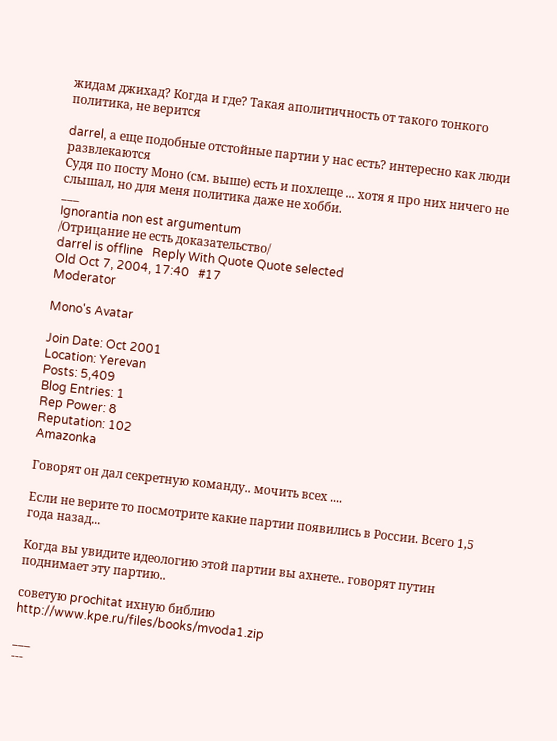жидам джихад? Когда и где? Такая аполитичность от такого тонкого политика, не верится

darrel, а еще подобные отстойные партии у нас есть? интересно как люди развлекаются
Судя по посту Моно (см. выше) есть и похлеще ... хотя я про них ничего не слышал, но для меня политика даже не хобби.
___
Ignorantia non est argumentum
/Отрицание не есть доказательство/
darrel is offline   Reply With Quote Quote selected
Old Oct 7, 2004, 17:40   #17
Moderator

Mono's Avatar

Join Date: Oct 2001
Location: Yerevan
Posts: 5,409
Blog Entries: 1
Rep Power: 8
Reputation: 102
Amazonka

Говорят он дал секретную команду.. мочить всех ....

Если не верите то посмотрите какие партии появились в России. Всего 1,5 года назад...

Когда вы увидите идеологию этой партии вы ахнете.. говорят путин поднимает эту партию..

советую prochitat ихную библию
http://www.kpe.ru/files/books/mvoda1.zip

___
---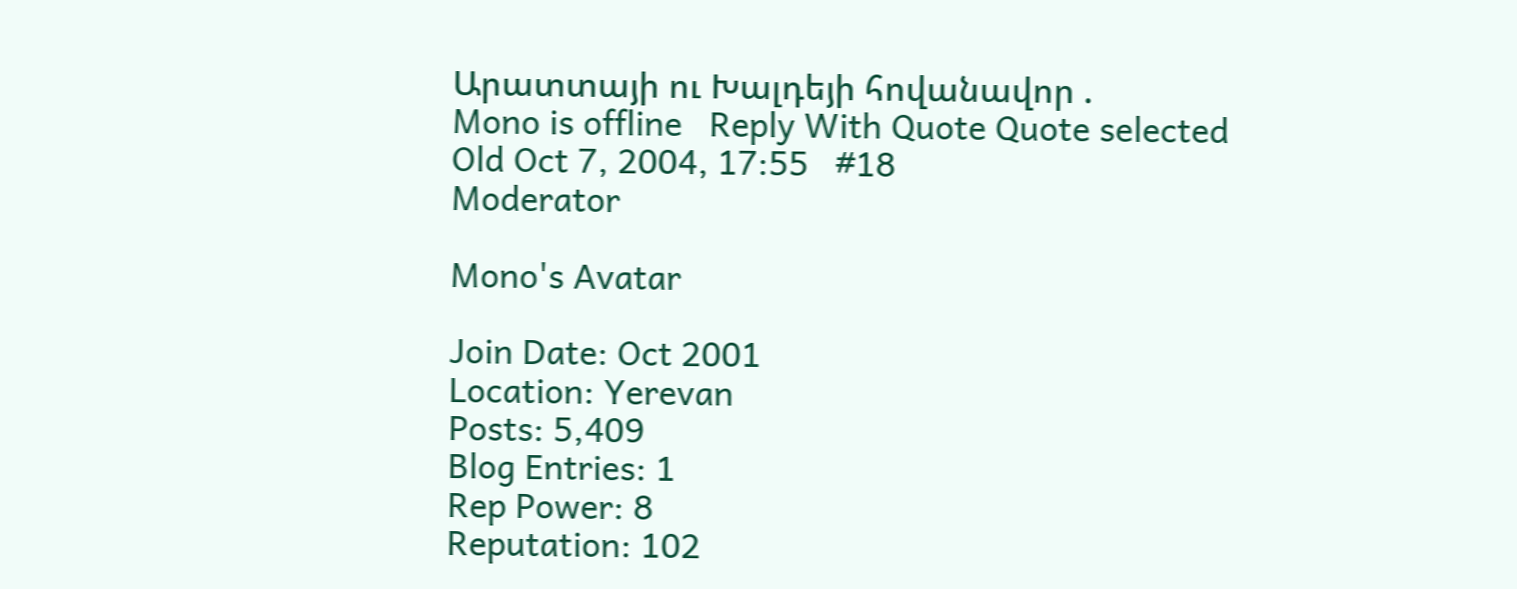Արատտայի ու Խալդեյի հովանավոր .
Mono is offline   Reply With Quote Quote selected
Old Oct 7, 2004, 17:55   #18
Moderator

Mono's Avatar

Join Date: Oct 2001
Location: Yerevan
Posts: 5,409
Blog Entries: 1
Rep Power: 8
Reputation: 102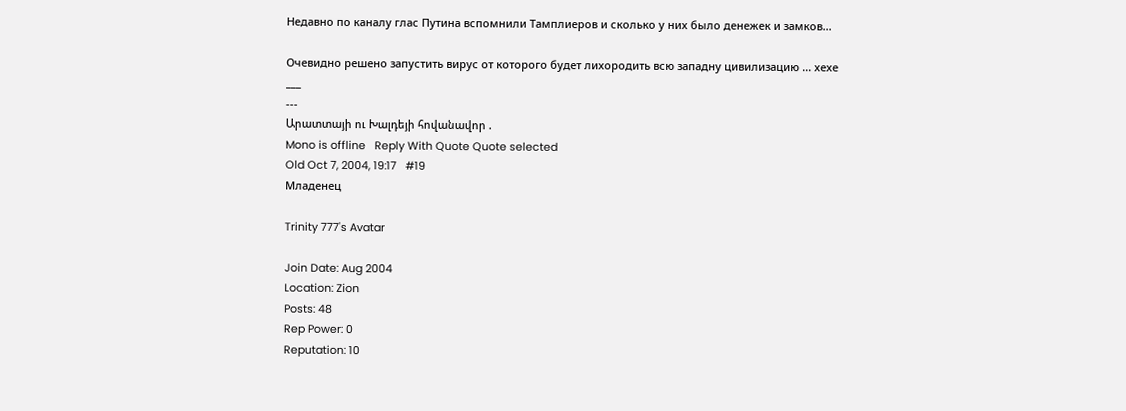Недавно по каналу глас Путина вспомнили Тамплиеров и сколько у них было денежек и замков...

Очевидно решено запустить вирус от которого будет лихородить всю западну цивилизацию ... хехе
___
---
Արատտայի ու Խալդեյի հովանավոր .
Mono is offline   Reply With Quote Quote selected
Old Oct 7, 2004, 19:17   #19
Младенец

Trinity 777's Avatar

Join Date: Aug 2004
Location: Zion
Posts: 48
Rep Power: 0
Reputation: 10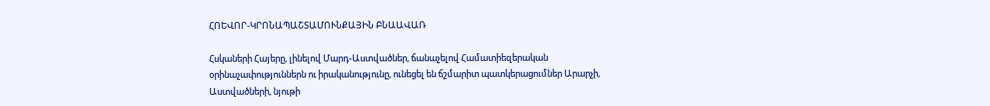ՀՈԵՎՈՐ-ԿՐՈՆԱՊԱՇՏԱՄՈՒՆՔԱՅԻՆ ԲՆԱԱՎԱՌ

Հսկաների Հայերը, լինելով Մարդ-Աստվածներ, ճանաչելով Համատիեզերական օրինաչափություններն ու իրականությունը, ունեցել են ճշմարիտ պատկերացումներ Արարչի, Աստվածների, նյութի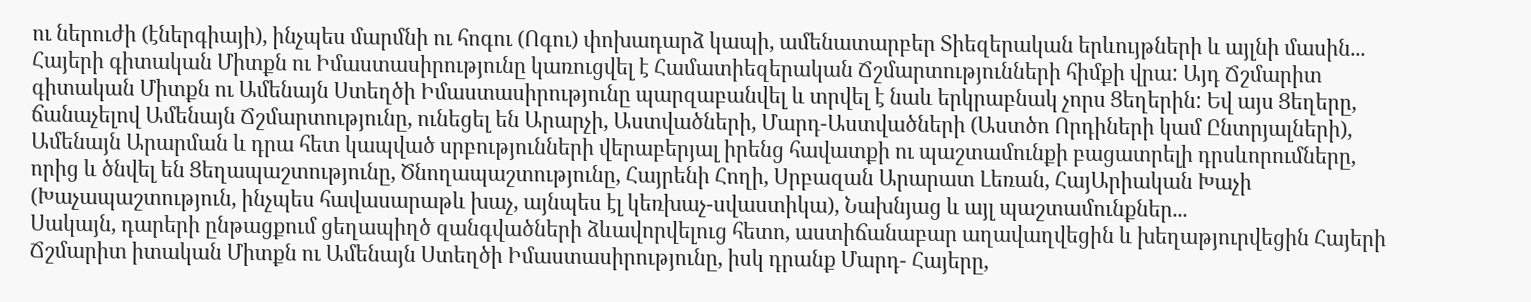ու ներուժի (էներգիայի), ինչպես մարմնի ու հոգու (Ոգու) փոխադարձ կապի, ամենատարբեր Տիեզերական երևույթների և այլնի մասին...
Հայերի գիտական Միտքն ու Իմաստասիրությունը կառուցվել է Համատիեզերական Ճշմարտությունների հիմքի վրա: Այդ Ճշմարիտ գիտական Միտքն ու Ամենայն Ստեղծի Իմաստասիրությունը պարզաբանվել և տրվել է նաև երկրաբնակ չորս Ցեղերին: Եվ այս Ցեղերը, ճանաչելով Ամենայն Ճշմարտությունը, ունեցել են Արարչի, Աստվածների, Մարդ-Աստվածների (Աստծո Որդիների կամ Ընտրյալների), Ամենայն Արարման և դրա հետ կապված սրբությունների վերաբերյալ իրենց հավատքի ու պաշտամունքի բացատրելի դրսևորումները, որից և ծնվել են Ցեղապաշտությունը, Ծնողապաշտությունը, Հայրենի Հողի, Սրբազան Արարատ Լեռան, ՀայԱրիական Խաչի (Խաչապաշտություն, ինչպես հավասարաթև խաչ, այնպես էլ կեռխաչ-սվաստիկա), Նախնյաց և այլ պաշտամունքներ...
Սակայն, դարերի ընթացքում ցեղապիղծ զանգվածների ձևավորվելուց հետո, աստիճանաբար աղավաղվեցին և խեղաթյուրվեցին Հայերի Ճշմարիտ իտական Միտքն ու Ամենայն Ստեղծի Իմաստասիրությունը, իսկ դրանք Մարդ- Հայերը,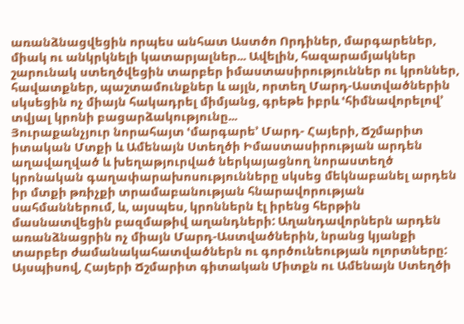առանձնացվեցին որպես անհատ Աստծո Որդիներ, մարգարեներ, միակ ու անկրկնելի կատարյալներ... Ավելին, հազարամյակներ շարունակ ստեղծվեցին տարբեր իմաստասիրություններ ու կրոններ, հավատքներ, պաշտամունքներ և այլն, որտեղ Մարդ-Աստվածներին սկսեցին ոչ միայն հակադրել միմյանց, գրեթե իբրև ՙհիմնավորելով՚ տվյալ կրոնի բացարձակությունը...
Յուրաքանչյուր նորահայտ ՙմարգարե՚ Մարդ- Հայերի, Ճշմարիտ իտական Մտքի և Ամենայն Ստեղծի Իմաստասիրության արդեն աղավաղված և խեղաթյուրված ներկայացնող նորաստեղծ կրոնական գաղափարախոսությունները սկսեց մեկնաբանել արդեն իր մտքի թռիչքի տրամաբանության հնարավորության սահմաններում, և, այսպես, կրոններն էլ իրենց հերթին մասնատվեցին բազմաթիվ աղանդների: Աղանդավորներն արդեն առանձնացրին ոչ միայն Մարդ-Աստվածներին, նրանց կյանքի տարբեր ժամանակահատվածներն ու գործունեության ոլորտները: Այսպիսով, Հայերի Ճշմարիտ գիտական Միտքն ու Ամենայն Ստեղծի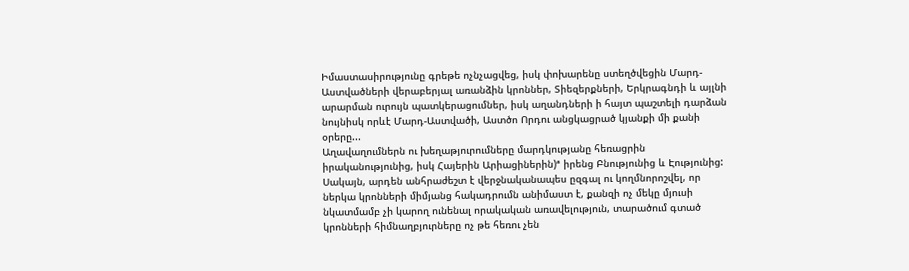Իմաստասիրությունը գրեթե ոչնչացվեց, իսկ փոխարենը ստեղծվեցին Մարդ-Աստվածների վերաբերյալ առանձին կրոններ, Տիեզերքների, Երկրագնդի և այլնի արարման ուրույն պատկերացումներ, իսկ աղանդների ի հայտ պաշտելի դարձան նույնիսկ որևէ Մարդ-Աստվածի, Աստծո Որդու անցկացրած կյանքի մի քանի օրերը...
Աղավաղումներն ու խեղաթյուրումները մարդկությանը հեռացրին իրականությունից, իսկ Հայերին Արիացիներին)ª իրենց Բնությունից և Էությունից: Սակայն, արդեն անհրաժեշտ է վերջնականապես ըզգալ ու կողմնորոշվել, որ ներկա կրոնների միմյանց հակադրումն անիմաստ է, քանզի ոչ մեկը մյուսի նկատմամբ չի կարող ունենալ որակական առավելություն, տարածում գտած կրոնների հիմնաղբյուրները ոչ թե հեռու չեն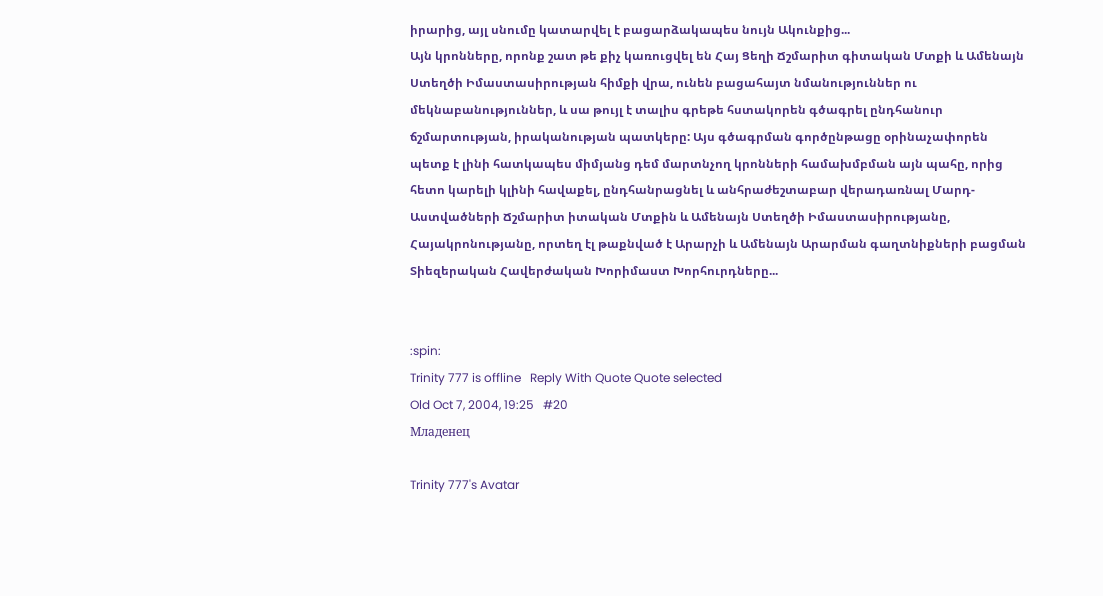իրարից, այլ սնումը կատարվել է բացարձակապես նույն Ակունքից...
Այն կրոնները, որոնք շատ թե քիչ կառուցվել են Հայ Ցեղի Ճշմարիտ գիտական Մտքի և Ամենայն Ստեղծի Իմաստասիրության հիմքի վրա, ունեն բացահայտ նմանություններ ու մեկնաբանություններ, և սա թույլ է տալիս գրեթե հստակորեն գծագրել ընդհանուր ճշմարտության, իրականության պատկերը: Այս գծագրման գործընթացը օրինաչափորեն պետք է լինի հատկապես միմյանց դեմ մարտնչող կրոնների համախմբման այն պահը, որից հետո կարելի կլինի հավաքել, ընդհանրացնել և անհրաժեշտաբար վերադառնալ Մարդ-Աստվածների Ճշմարիտ իտական Մտքին և Ամենայն Ստեղծի Իմաստասիրությանը, Հայակրոնությանը, որտեղ էլ թաքնված է Արարչի և Ամենայն Արարման գաղտնիքների բացման Տիեզերական Հավերժական Խորիմաստ Խորհուրդները...


:spin:
Trinity 777 is offline   Reply With Quote Quote selected
Old Oct 7, 2004, 19:25   #20
Младенец

Trinity 777's Avatar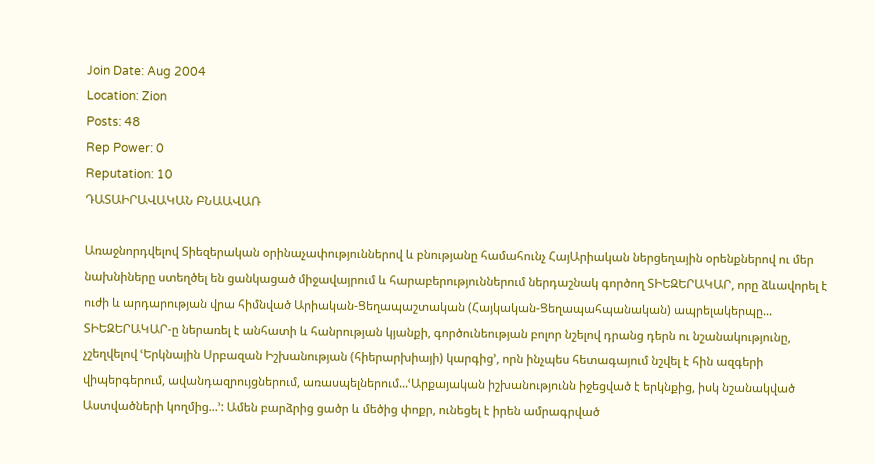Join Date: Aug 2004
Location: Zion
Posts: 48
Rep Power: 0
Reputation: 10
ԴԱՏԱԻՐԱՎԱԿԱՆ ԲՆԱԱՎԱՌ

Առաջնորդվելով Տիեզերական օրինաչափություններով և բնությանը համահունչ ՀայԱրիական ներցեղային օրենքներով ու մեր նախնիները ստեղծել են ցանկացած միջավայրում և հարաբերություններում ներդաշնակ գործող ՏԻԵԶԵՐԱԿԱՐ, որը ձևավորել է ուժի և արդարության վրա հիմնված Արիական-Ցեղապաշտական (Հայկական-Ցեղապահպանական) ապրելակերպը...
ՏԻԵԶԵՐԱԿԱՐ-ը ներառել է անհատի և հանրության կյանքի, գործունեության բոլոր նշելով դրանց դերն ու նշանակությունը, չշեղվելով ՙԵրկնային Սրբազան Իշխանության (հիերարխիայի) կարգից՚, որն ինչպես հետագայում նշվել է հին ազգերի վիպերգերում, ավանդազրույցներում, առասպելներում...ՙԱրքայական իշխանությունն իջեցված է երկնքից, իսկ նշանակված Աստվածների կողմից...՚: Ամեն բարձրից ցածր և մեծից փոքր, ունեցել է իրեն ամրագրված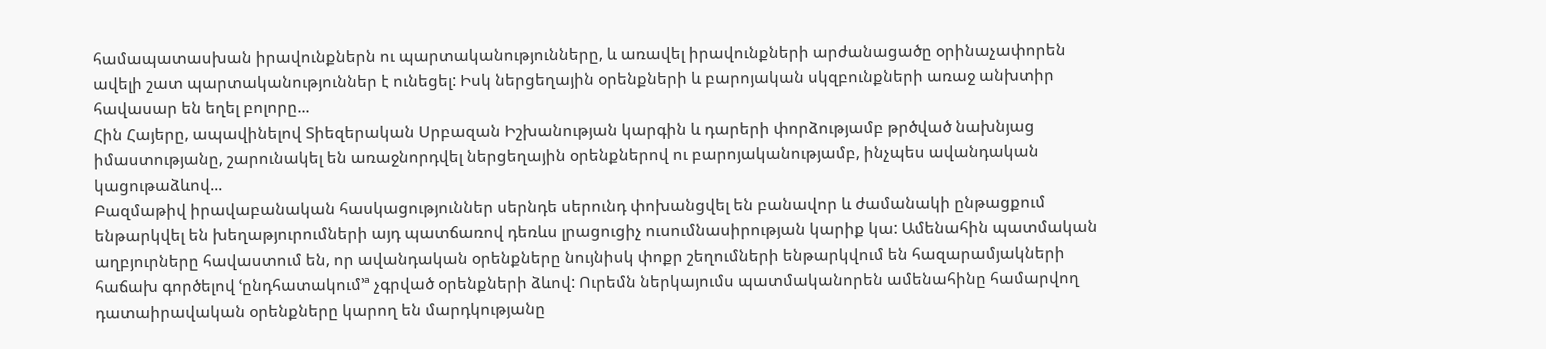համապատասխան իրավունքներն ու պարտականությունները, և առավել իրավունքների արժանացածը օրինաչափորեն ավելի շատ պարտականություններ է ունեցել: Իսկ ներցեղային օրենքների և բարոյական սկզբունքների առաջ անխտիր հավասար են եղել բոլորը...
Հին Հայերը, ապավինելով Տիեզերական Սրբազան Իշխանության կարգին և դարերի փորձությամբ թրծված նախնյաց իմաստությանը, շարունակել են առաջնորդվել ներցեղային օրենքներով ու բարոյականությամբ, ինչպես ավանդական կացութաձևով...
Բազմաթիվ իրավաբանական հասկացություններ սերնդե սերունդ փոխանցվել են բանավոր և ժամանակի ընթացքում ենթարկվել են խեղաթյուրումների այդ պատճառով դեռևս լրացուցիչ ուսումնասիրության կարիք կա: Ամենահին պատմական աղբյուրները հավաստում են, որ ավանդական օրենքները նույնիսկ փոքր շեղումների ենթարկվում են հազարամյակների հաճախ գործելով ՙընդհատակում՚ª չգրված օրենքների ձևով: Ուրեմն ներկայումս պատմականորեն ամենահինը համարվող դատաիրավական օրենքները կարող են մարդկությանը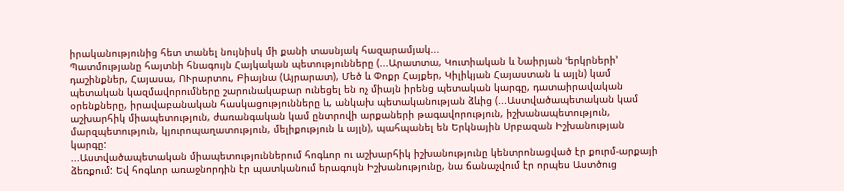իրականությունից հետ տանել նույնիսկ մի քանի տասնյակ հազարամյակ...
Պատմությանը հայտնի հնագույն Հայկական պետությունները (...Արատտա, Կուտիական և Նաիրյան ՙերկրների՚ դաշինքներ, Հայասա, ՈՒրարտու, Բիայնա (Այրարատ), Մեծ և Փոքր Հայքեր, Կիլիկյան Հայաստան և այլն) կամ պետական կազմավորումները շարունակաբար ունեցել են ոչ միայն իրենց պետական կարգը, դատաիրավական օրենքները, իրավաբանական հասկացությունները և, անկախ պետականության ձևից (...Աստվածապետական կամ աշխարհիկ միապետություն, ժառանգական կամ ընտրովի արքաների թագավորություն, իշխանապետություն, մարզպետություն, կյուրոպաղատություն, մելիքություն և այլն), պահպանել են Երկնային Սրբազան Իշխանության կարգը:
...Աստվածապետական միապետություններում հոգևոր ու աշխարհիկ իշխանությունը կենտրոնացված էր քուրմ-արքայի ձեռքում: Եվ հոգևոր առաջնորդին էր պատկանում երագույն Իշխանությունը, նա ճանաչվում էր որպես Աստծուց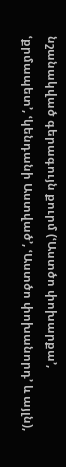նշանակված գերագույն քուրմ (ՙԱստծո փոխարքա՚, ՙքրմապետ՚, ՙկենդանի Աստված՚, ՙԱստծո փոխանորդ՚ և այլն),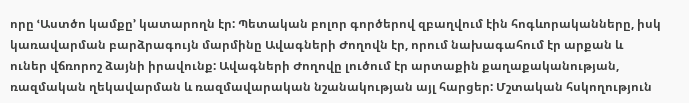որը ՙԱստծո կամքը՚ կատարողն էր: Պետական բոլոր գործերով զբաղվում էին հոգևորականները, իսկ կառավարման բարձրագույն մարմինը Ավագների Ժողովն էր, որում նախագահում էր արքան և ուներ վճռորոշ ձայնի իրավունք: Ավագների Ժողովը լուծում էր արտաքին քաղաքականության, ռազմական ղեկավարման և ռազմավարական նշանակության այլ հարցեր: Մշտական հսկողություն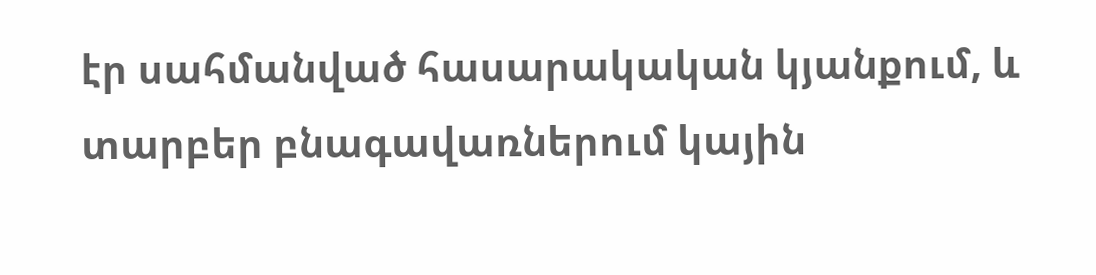էր սահմանված հասարակական կյանքում, և տարբեր բնագավառներում կային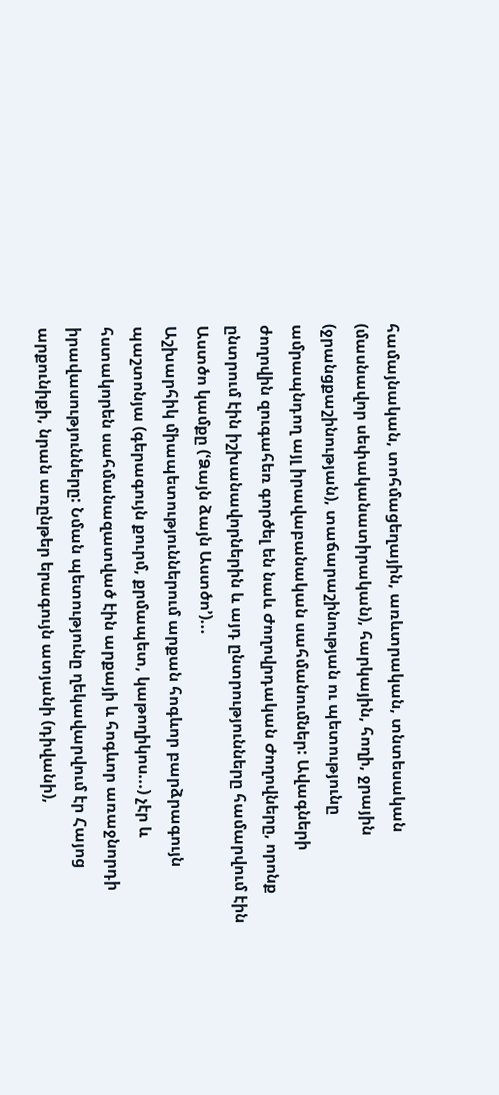համայնական, տոհմացեղային, առևտրական, տնտեսական (մասնավոր սեփականատիրական), հարկային, հողի, ջրային (ջրանցքաշինության), տաճարաշինության ու պետությունը ամրապնդող այլ իրավաբանական սահմանումներ: Ավագների ժողովին զուգահեռ գործել են նաև Ժողովրդական Ժողովները, որոնք ընտրում էին իշխանավորներին և այդ ընտրությունները համարվում էին Աստծո կամքը (ՙՁայն ձայն Աստծո՚)...
Աշխարհիկ միապետություններում արքան հոգևոր բարձրագույն պաշտոնյա (գերագույն քուրմ, քրմապետ, կաթողիկոս...) չէր և հստակորեն սահմանազատված էին արքայի և հոգևոր առաջնորդի իրավասությունները: Նման պետությունը ղեկավարվում էր Հայոց արքունիքի, նրան առընթեր երագույն ատյանի (դիվանի),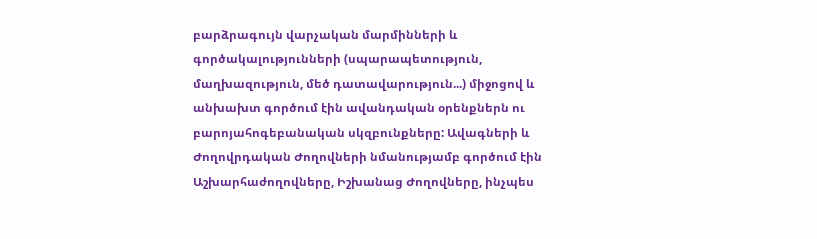բարձրագույն վարչական մարմինների և գործակալությունների (սպարապետություն, մաղխազություն, մեծ դատավարություն...) միջոցով և անխախտ գործում էին ավանդական օրենքներն ու բարոյահոգեբանական սկզբունքները: Ավագների և Ժողովրդական Ժողովների նմանությամբ գործում էին Աշխարհաժողովները, Իշխանաց Ժողովները, ինչպես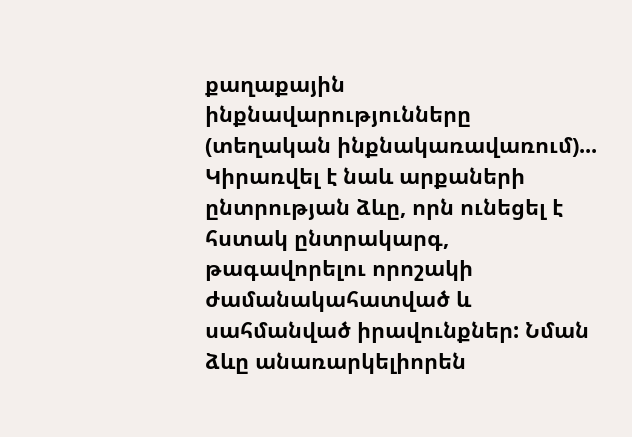քաղաքային ինքնավարությունները (տեղական ինքնակառավառում)...
Կիրառվել է նաև արքաների ընտրության ձևը, որն ունեցել է հստակ ընտրակարգ, թագավորելու որոշակի ժամանակահատված և սահմանված իրավունքներ: Նման ձևը անառարկելիորեն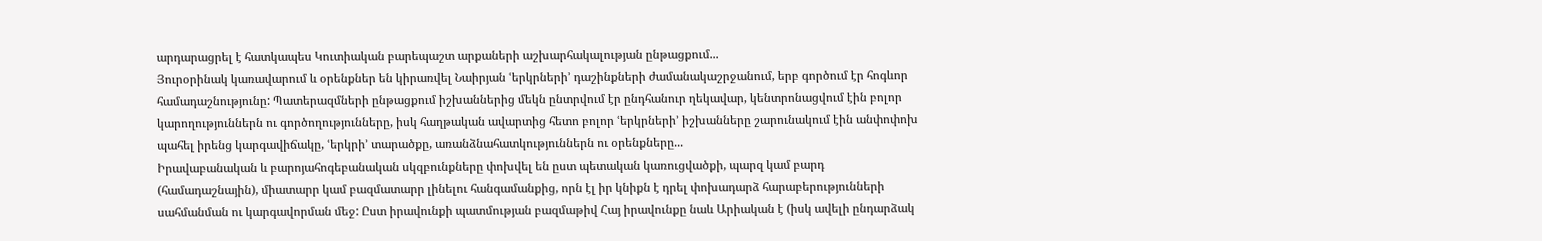արդարացրել է հատկապես Կուտիական բարեպաշտ արքաների աշխարհակալության ընթացքում...
Յուրօրինակ կառավարում և օրենքներ են կիրառվել Նաիրյան ՙերկրների՚ դաշինքների ժամանակաշրջանում, երբ գործում էր հոգևոր համադաշնությունը: Պատերազմների ընթացքում իշխաններից մեկն ընտրվում էր ընդհանուր ղեկավար, կենտրոնացվում էին բոլոր կարողություններն ու գործողությունները, իսկ հաղթական ավարտից հետո բոլոր ՙերկրների՚ իշխանները շարունակում էին անփոփոխ պահել իրենց կարգավիճակը, ՙերկրի՚ տարածքը, առանձնահատկություններն ու օրենքները...
Իրավաբանական և բարոյահոգեբանական սկզբունքները փոխվել են ըստ պետական կառուցվածքի, պարզ կամ բարդ (համադաշնային), միատարր կամ բազմատարր լինելու հանգամանքից, որն էլ իր կնիքն է դրել փոխադարձ հարաբերությունների սահմանման ու կարգավորման մեջ: Ըստ իրավունքի պատմության բազմաթիվ Հայ իրավունքը նաև Արիական է (իսկ ավելի ընդարձակ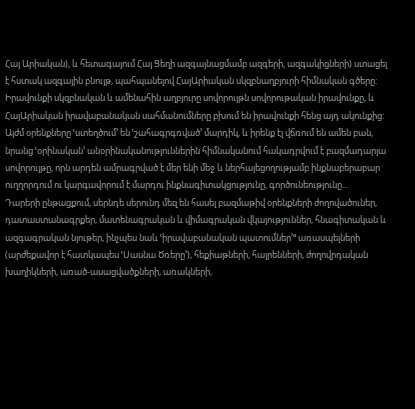Հայ Արիական), և հետագայում Հայ Ցեղի ազգայնացմամբ ազգերի, ազգակիցների) ստացել է հստակ ազգային բնույթ, պահպանելով ՀայԱրիական սկզբնաղբյուրի հիմնական գծերը: Իրավունքի սկզբնական և ամենահին աղբյուրը սովորույթն սովորութական իրավունքը, և ՀայԱրիական իրավաբանական սահմանումները բխում են իրավունքի հենց այդ ակունքից: Այժմ օրենքները ՙստեղծում՚ են ՙշահագրգռված՚ մարդիկ, և իրենք էլ վճռում են ամեն բան, նրանց ՙօրինական՚ անօրինականություններին հիմնականում հակադրվում է բազմադարյա սովորույթը, որն արդեն ամրագրված է մեր ենի մեջ և ներհայեցողությամբ ինքնաբերաբար ուղղորդում ու կարգավորում է մարդու ինքնագիտակցությունը, գործունեությունը...
Դարերի ընթացքում, սերնդե սերունդ մեզ են հասել բազմաթիվ օրենքների ժողովածուներ, դատաստանագրքեր, մատենագրական և վիմագրական վկայություններ, հնագիտական և ազգագրական նյութեր, ինչպես նաև ՙիրավաբանական պատումներ՚ª առասպելների (արժեքավոր է հատկապես ՙՍասնա Ծռերը՚), հեքիաթների, հայրենների, ժողովրդական խաղիկների, առած-ասացվածքների, առակների,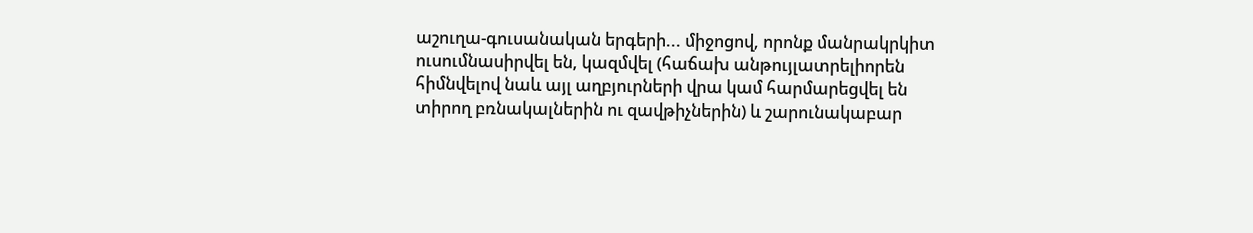աշուղա-գուսանական երգերի... միջոցով, որոնք մանրակրկիտ ուսումնասիրվել են, կազմվել (հաճախ անթույլատրելիորեն հիմնվելով նաև այլ աղբյուրների վրա կամ հարմարեցվել են տիրող բռնակալներին ու զավթիչներին) և շարունակաբար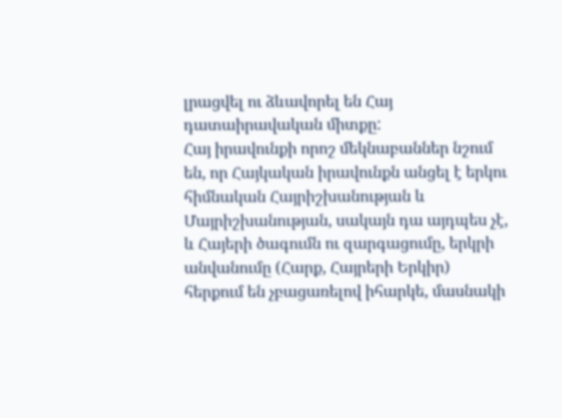լրացվել ու ձևավորել են Հայ դատաիրավական միտքը:
Հայ իրավունքի որոշ մեկնաբաններ նշում են, որ Հայկական իրավունքն անցել է երկու հիմնական Հայրիշխանության և Մայրիշխանության, սակայն դա այդպես չէ, և Հայերի ծագումն ու զարգացումը, երկրի անվանումը (Հարք, Հայրերի Երկիր) հերքում են չբացառելով իհարկե, մասնակի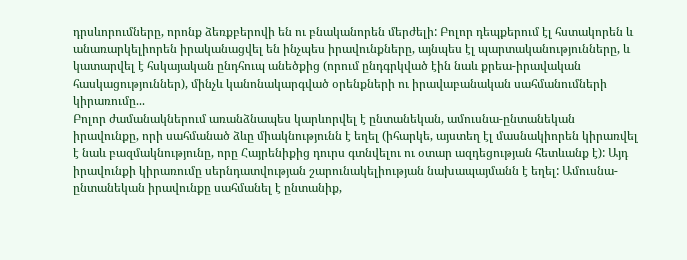դրսևորումները, որոնք ձեռքբերովի են ու բնականորեն մերժելի: Բոլոր դեպքերում էլ հստակորեն և անառարկելիորեն իրականացվել են ինչպես իրավունքները, այնպես էլ պարտականությունները, և կատարվել է հսկայական ընդհուպ անեծքից (որում ընդգրկված էին նաև քրեա-իրավական հասկացություններ), մինչև կանոնակարգված օրենքների ու իրավաբանական սահմանումների կիրառումը...
Բոլոր ժամանակներում առանձնապես կարևորվել է ընտանեկան, ամուսնա-ընտանեկան իրավունքը, որի սահմանած ձևը միակնությունն է եղել (իհարկե, այստեղ էլ մասնակիորեն կիրառվել է նաև բազմակնությունը, որը Հայրենիքից դուրս գտնվելու ու օտար ազդեցության հետևանք է): Այդ իրավունքի կիրառումը սերնդատվության շարունակելիության նախապայմանն է եղել: Ամուսնա-ընտանեկան իրավունքը սահմանել է ընտանիք,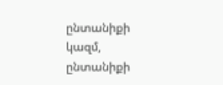ընտանիքի կազմ, ընտանիքի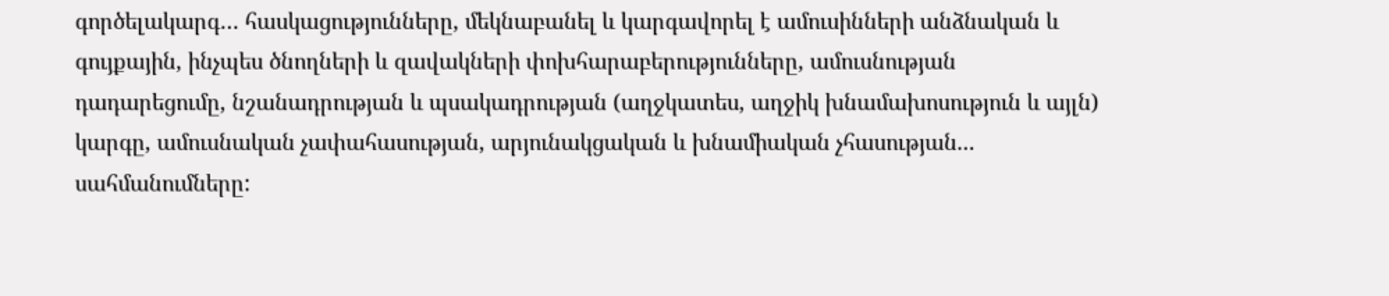գործելակարգ… հասկացությունները, մեկնաբանել և կարգավորել է ամուսինների անձնական և գույքային, ինչպես ծնողների և զավակների փոխհարաբերությունները, ամուսնության դադարեցումը, նշանադրության և պսակադրության (աղջկատես, աղջիկ խնամախոսություն և այլն) կարգը, ամուսնական չափահասության, արյունակցական և խնամիական չհասության... սահմանումները: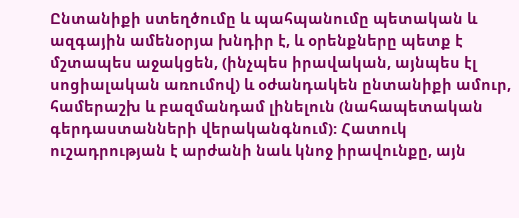Ընտանիքի ստեղծումը և պահպանումը պետական և ազգային ամենօրյա խնդիր է, և օրենքները պետք է մշտապես աջակցեն, (ինչպես իրավական, այնպես էլ սոցիալական առումով) և օժանդակեն ընտանիքի ամուր, համերաշխ և բազմանդամ լինելուն (նահապետական գերդաստանների վերականգնում): Հատուկ ուշադրության է արժանի նաև կնոջ իրավունքը, այն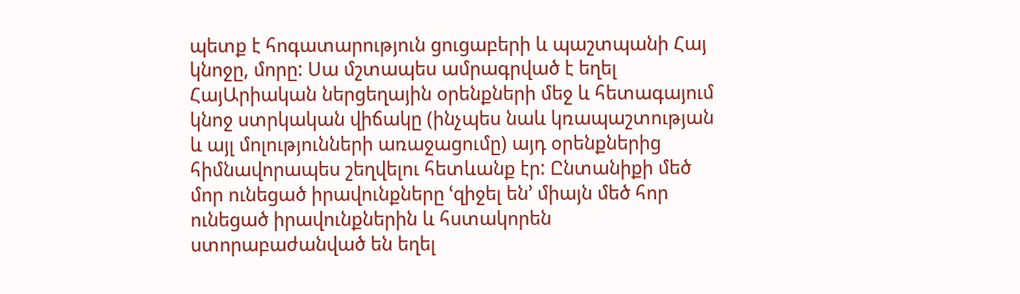պետք է հոգատարություն ցուցաբերի և պաշտպանի Հայ կնոջը, մորը: Սա մշտապես ամրագրված է եղել ՀայԱրիական ներցեղային օրենքների մեջ և հետագայում կնոջ ստրկական վիճակը (ինչպես նաև կռապաշտության և այլ մոլությունների առաջացումը) այդ օրենքներից հիմնավորապես շեղվելու հետևանք էր: Ընտանիքի մեծ մոր ունեցած իրավունքները ՙզիջել են՚ միայն մեծ հոր ունեցած իրավունքներին և հստակորեն ստորաբաժանված են եղել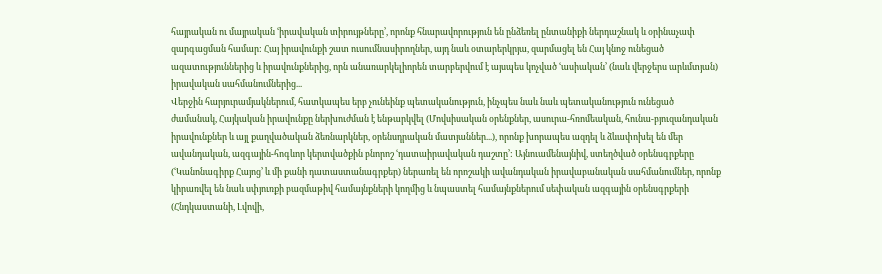հայրական ու մայրական ՙիրավական տիրույթները՚, որոնք հնարավորություն են ընձեռել ընտանիքի ներդաշնակ և օրինաչափ զարգացման համար: Հայ իրավունքի շատ ուսումնասիրողներ, այդ նաև օտարերկրյա, զարմացել են Հայ կնոջ ունեցած ազատություններից և իրավունքներից, որն անառարկելիորեն տարբերվում է այսպես կոչված ՙասիական՚ (նաև վերջերս արևմտյան) իրավական սահմանումներից...
Վերջին հարյուրամյակներում, հատկապես երբ չունեինք պետականություն, ինչպես նաև նաև պետականություն ունեցած ժամանակ, Հայկական իրավունքը ներխուժման է ենթարկվել (Մովսիսական օրենքներ, ասուրա-հռոմեական, հունա-բյուզանդական իրավունքներ և այլ քաղվածական ձեռնարկներ, օրենսդրական մատյաններ...), որոնք խորապես ազդել և ձևափոխել են մեր ավանդական, ազգային-հոգևոր կերտվածքին բնորոշ ՙդատաիրավական դաշտը՚: Այնուամենայնիվ, ստեղծված օրենսգրքերը (ՙԿանոնագիրք Հայոց՚ և մի քանի դատաստանագրքեր) ներառել են որոշակի ավանդական իրավաբանական սահմանումներ, որոնք կիրառվել են նաև սփյուռքի բազմաթիվ համայնքների կողմից և նպաստել համայնքներում սեփական ազգային օրենսգրքերի (Հնդկաստանի, Լվովի,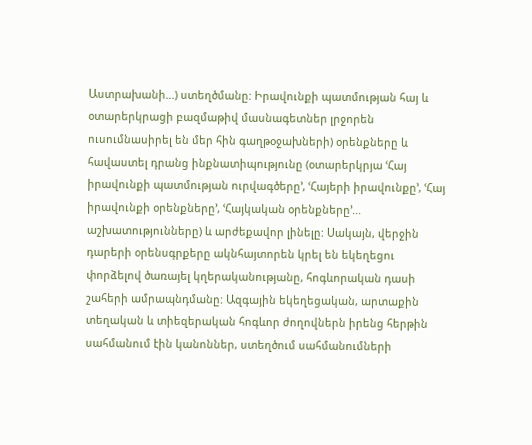Աստրախանի...) ստեղծմանը: Իրավունքի պատմության հայ և օտարերկրացի բազմաթիվ մասնագետներ լրջորեն ուսումնասիրել են մեր հին գաղթօջախների) օրենքները և հավաստել դրանց ինքնատիպությունը (օտարերկրյա ՙՀայ իրավունքի պատմության ուրվագծերը՚, ՙՀայերի իրավունքը՚, ՙՀայ իրավունքի օրենքները՚, ՙՀայկական օրենքները՚... աշխատությունները) և արժեքավոր լինելը: Սակայն, վերջին դարերի օրենսգրքերը ակնհայտորեն կրել են եկեղեցու փորձելով ծառայել կղերականությանը, հոգևորական դասի շահերի ամրապնդմանը: Ազգային եկեղեցական, արտաքին տեղական և տիեզերական հոգևոր ժողովներն իրենց հերթին սահմանում էին կանոններ, ստեղծում սահմանումների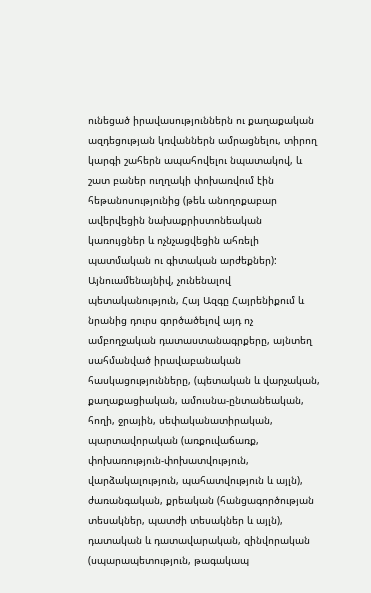ունեցած իրավասություններն ու քաղաքական ազդեցության կռվաններն ամրացնելու, տիրող կարգի շահերն ապահովելու նպատակով, և շատ բաներ ուղղակի փոխառվում էին հեթանոսությունից (թեև անողոքաբար ավերվեցին նախաքրիստոնեական կառույցներ և ոչնչացվեցին ահռելի պատմական ու գիտական արժեքներ): Այնուամենայնիվ, չունենալով պետականություն, Հայ Ազգը Հայրենիքում և նրանից դուրս գործածելով այդ ոչ ամբողջական դատաստանագրքերը, այնտեղ սահմանված իրավաբանական հասկացությունները, (պետական և վարչական, քաղաքացիական, ամուսնա-ընտանեական, հողի, ջրային, սեփականատիրական, պարտավորական (առքուվաճառք, փոխառություն-փոխատվություն, վարձակալություն, պահատվություն և այլն), ժառանգական, քրեական (հանցագործության տեսակներ, պատժի տեսակներ և այլն), դատական և դատավարական, զինվորական (սպարապետություն, թագակապ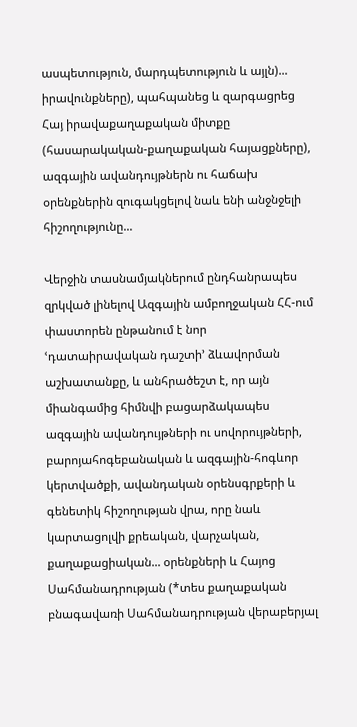ասպետություն, մարդպետություն և այլն)... իրավունքները), պահպանեց և զարգացրեց Հայ իրավաքաղաքական միտքը (հասարակական-քաղաքական հայացքները), ազգային ավանդույթներն ու հաճախ օրենքներին զուգակցելով նաև ենի անջնջելի հիշողությունը...

Վերջին տասնամյակներում ընդհանրապես զրկված լինելով Ազգային ամբողջական ՀՀ-ում փաստորեն ընթանում է նոր ՙդատաիրավական դաշտի՚ ձևավորման աշխատանքը, և անհրածեշտ է, որ այն միանգամից հիմնվի բացարձակապես ազգային ավանդույթների ու սովորույթների, բարոյահոգեբանական և ազգային-հոգևոր կերտվածքի, ավանդական օրենսգրքերի և գենետիկ հիշողության վրա, որը նաև կարտացոլվի քրեական, վարչական, քաղաքացիական... օրենքների և Հայոց Սահմանադրության (*տես քաղաքական բնագավառի Սահմանադրության վերաբերյալ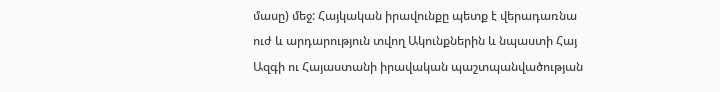մասը) մեջ: Հայկական իրավունքը պետք է վերադառնա ուժ և արդարություն տվող Ակունքներին և նպաստի Հայ Ազգի ու Հայաստանի իրավական պաշտպանվածության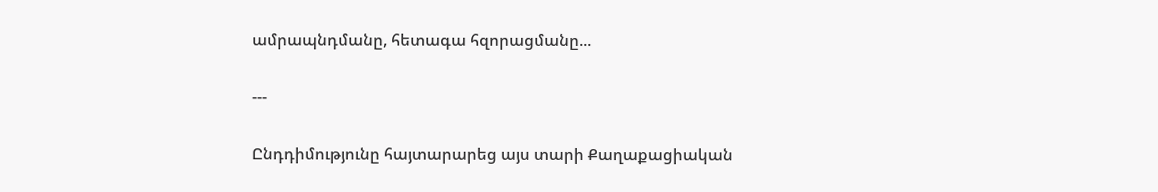ամրապնդմանը, հետագա հզորացմանը...

---

Ընդդիմությունը հայտարարեց այս տարի Քաղաքացիական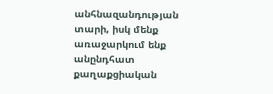անհնազանդության տարի, իսկ մենք առաջարկում ենք անընդհատ քաղաքցիական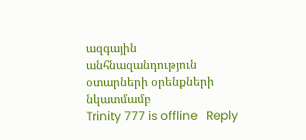ազգային անհնազանդություն օտարների օրենքների նկատմամբ
Trinity 777 is offline   Reply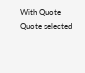With Quote Quote selected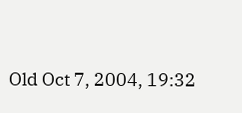Old Oct 7, 2004, 19:32